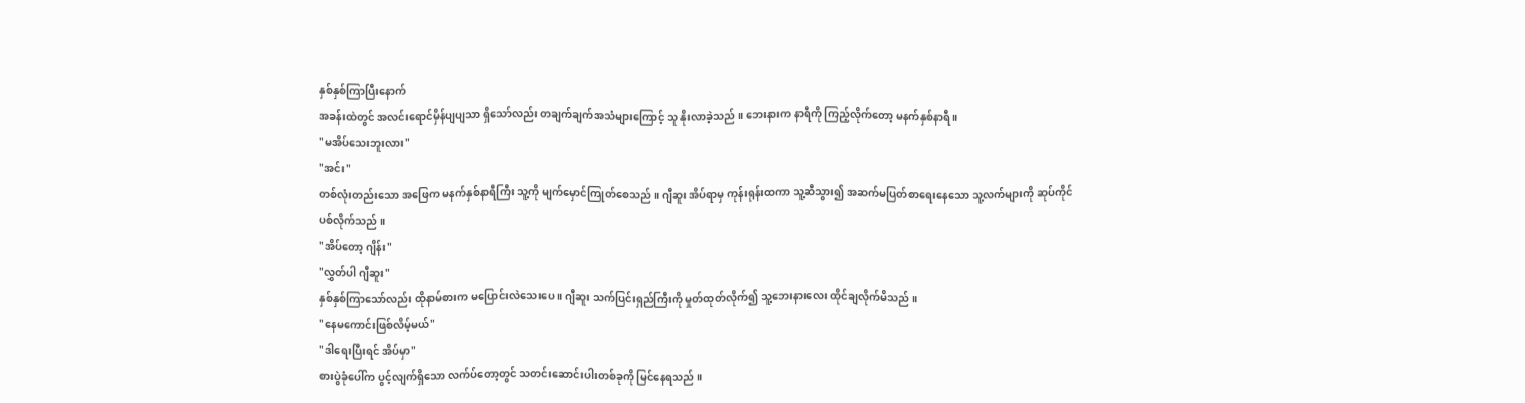နှစ်နှစ်ကြာပြီးနောက်
အခန်းထဲတွင် အလင်းရောင်မှိန်ပျပျသာ ရှိသော်လည်း တချက်ချက်အသံများကြောင့် သူ နိုးလာခဲ့သည် ။ ဘေးနားက နာရီကို ကြည့်လိုက်တော့ မနက်နှစ်နာရီ ။
"မအိပ်သေးဘူးလား"
"အင်း"
တစ်လုံးတည်းသော အဖြေက မနက်နှစ်နာရီကြီး သူ့ကို မျက်မှောင်ကြုတ်စေသည် ။ ဂျီဆူး အိပ်ရာမှ ကုန်းရုန်းထကာ သူ့ဆီသွား၍ အဆက်မပြတ်စာရေးနေသော သူ့လက်များကို ဆုပ်ကိုင်ပစ်လိုက်သည် ။
"အိပ်တော့ ဂျိန်း"
"လွှတ်ပါ ဂျီဆူး"
နှစ်နှစ်ကြာသော်လည်း ထိုနာမ်စားက မပြောင်းလဲသေးပေ ။ ဂျီဆူး သက်ပြင်းရှည်ကြီးကို မှုတ်ထုတ်လိုက်၍ သူ့ဘေးနားလေး ထိုင်ချလိုက်မိသည် ။
"နေမကောင်းဖြစ်လိမ့်မယ်"
"ဒါရေးပြီးရင် အိပ်မှာ"
စားပွဲခုံပေါ်က ပွင့်လျက်ရှိသော လက်ပ်တော့တွင် သတင်းဆောင်းပါးတစ်ခုကို မြင်နေရသည် ။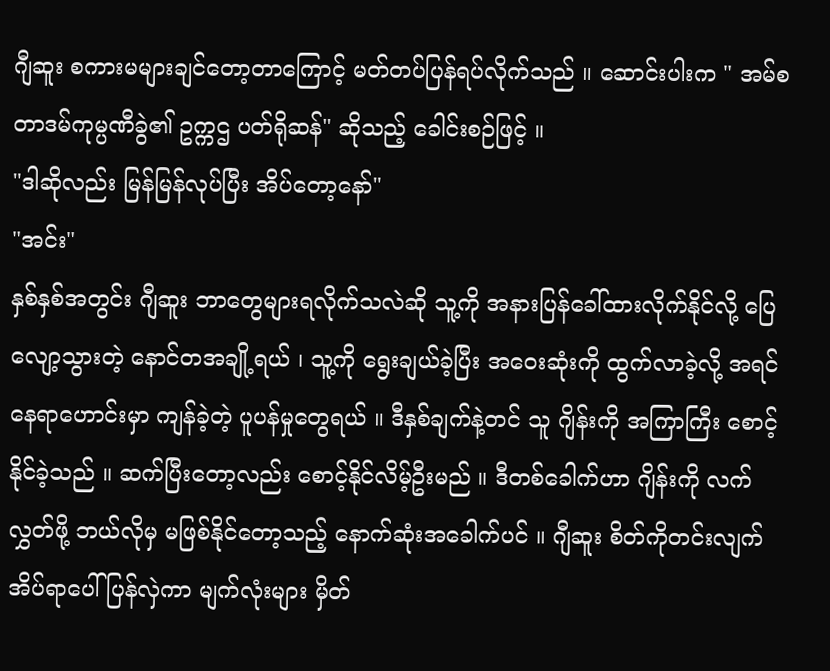ဂျီဆူး စကားမများချင်တော့တာကြောင့် မတ်တပ်ပြန်ရပ်လိုက်သည် ။ ဆောင်းပါးက " အမ်စတာဒမ်ကုမ္ပဏီခွဲ၏ ဥက္ကဌ ပတ်ရိုဆန်" ဆိုသည့် ခေါင်းစဉ်ဖြင့် ။
"ဒါဆိုလည်း မြန်မြန်လုပ်ပြီး အိပ်တော့နော်"
"အင်း"
နှစ်နှစ်အတွင်း ဂျီဆူး ဘာတွေများရလိုက်သလဲဆို သူ့ကို အနားပြန်ခေါ်ထားလိုက်နိုင်လို့ ပြေလျော့သွားတဲ့ နောင်တအချို့ရယ် ၊ သူ့ကို ရွေးချယ်ခဲ့ပြီး အဝေးဆုံးကို ထွက်လာခဲ့လို့ အရင်နေရာဟောင်းမှာ ကျန်ခဲ့တဲ့ ပူပန်မှုတွေရယ် ။ ဒီနှစ်ချက်နဲ့တင် သူ ဂျိန်းကို အကြာကြီး စောင့်နိုင်ခဲ့သည် ။ ဆက်ပြီးတော့လည်း စောင့်နိုင်လိမ့်ဦးမည် ။ ဒီတစ်ခေါက်ဟာ ဂျိန်းကို လက်လွှတ်ဖို့ ဘယ်လိုမှ မဖြစ်နိုင်တော့သည့် နောက်ဆုံးအခေါက်ပင် ။ ဂျီဆူး စိတ်ကိုတင်းလျက် အိပ်ရာပေါ် ပြန်လှဲကာ မျက်လုံးများ မှိတ်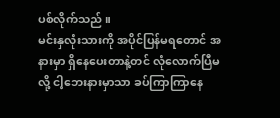ပစ်လိုက်သည် ။
မင်းနှလုံးသားကို အပိုင်ပြန်မရတောင် အနားမှာ ရှိနေပေးတာနဲ့တင် လုံလောက်ပြီမလို့ ငါ့ဘေးနားမှာသာ ခပ်ကြာကြာနေ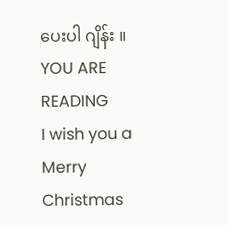ပေးပါ ဂျိန်း ။
YOU ARE READING
I wish you a Merry Christmas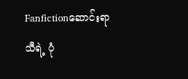Fanfictionဆောင်းရာသီရဲ့ ပုံ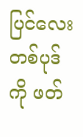ပြင်လေးတစ်ပုဒ်ကို ဖတ်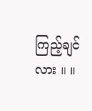ကြည့်ချင်လား ။ ။